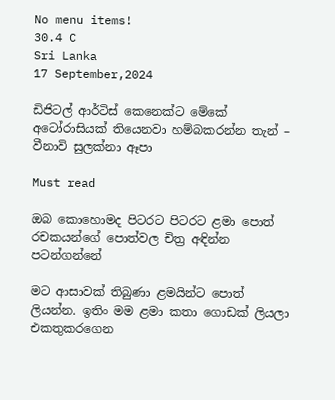No menu items!
30.4 C
Sri Lanka
17 September,2024

ඩිජිටල් ආර්ටිස් කෙනෙක්ට මේකේ අටෝරාසියක් තියෙනවා හම්බකරන්න තැන් – වීනාවි සුලක්නා ඈපා

Must read

ඔබ කොහොමද පිටරට පිටරට ළමා පොත් රචකයන්ගේ පොත්වල චිත්‍ර අඳින්න පටන්ගන්නේ

මට ආසාවක් තිබුණා ළමයින්ට පොත් ලියන්න. ඉතිං මම ළමා කතා ගොඩක් ලියලා එකතුකරගෙන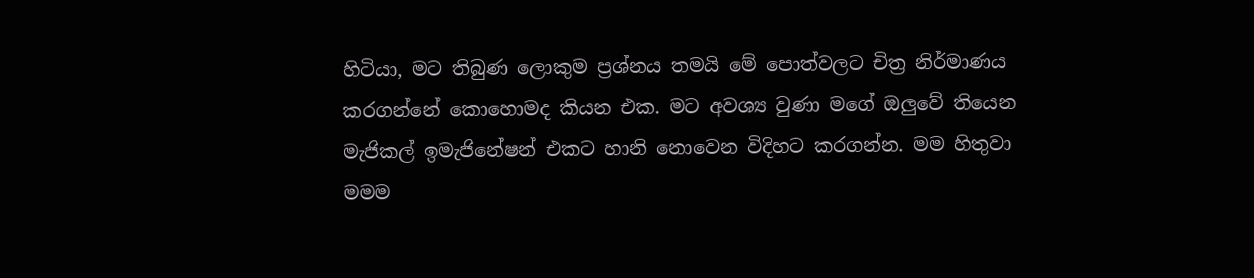හිටියා, මට තිබුණ ලොකුම ප්‍රශ්නය තමයි මේ පොත්වලට චිත්‍ර නිර්මාණය කරගන්නේ කොහොමද කියන එක. මට අවශ්‍ය වුණා මගේ ඔලුවේ තියෙන මැජිකල් ඉමැජිනේෂන් එකට හානි නොවෙන විදිහට කරගන්න. මම හිතුවා මමම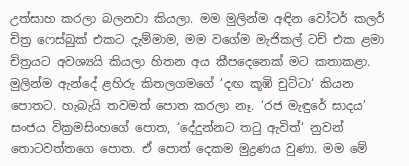උත්සාහ කරලා බලනවා කියලා. මම මුලින්ම අඳින වෝටර් කලර් චිත්‍ර ෆෙස්බුක් එකට දැම්මාම, මම වගේම මැජිකල් ටච් එක ළමා චිත්‍රයට අවශ්‍යයි කියලා හිතන අය කීපදෙනෙක් මට කතාකළා. මුලින්ම ඇන්දේ ළහිරු කිතලගමගේ ‘දඟ කූඹි චුට්ටා‘ කියන පොතට. හැබැයි තවමත් පොත කරලා නෑ. ‘රජ මැඳුරේ සාදය’ සංජය වික්‍රමසිංහගේ පොත, ‘දේදුන්නට තටු ඇවිත්‘ නුවන් තොටවත්තගෙ පොත. ඒ පොත් දෙකම මුද්‍රණය වුණා. මම මේ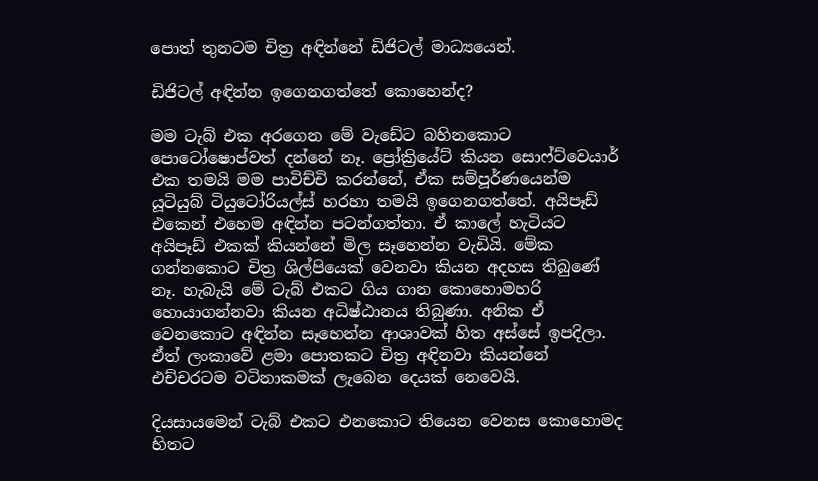පොත් තුනටම චිත්‍ර අඳින්නේ ඩිජිටල් මාධ්‍යයෙන්.

ඩිජිටල් අඳින්න ඉගෙනගත්තේ කොහෙන්ද?

මම ටැබ් එක අරගෙන මේ වැඩේට බහිනකොට පොටෝෂොප්වත් දන්නේ නෑ. ප්‍රෝක්‍රියේට් කියන සොෆ්ට්වෙයාර් එක තමයි මම පාවිච්චි කරන්නේ, ඒක සම්පූර්ණයෙන්ම යූටියුබ් ටියුටෝරියල්ස් හරහා තමයි ඉගෙනගත්තේ. අයිපෑඩ් එකෙන් එහෙම අඳින්න පටන්ගත්තා. ඒ කාලේ හැටියට අයිපෑඩ් එකක් කියන්නේ මිල සෑහෙන්න වැඩියි. මේක ගන්නකොට චිත්‍ර ශිල්පියෙක් වෙනවා කියන අදහස තිබුණේ නෑ. හැබැයි මේ ටැබ් එකට ගිය ගාන කොහොමහරි හොයාගන්නවා කියන අධිෂ්ඨානය තිබුණා. අනික ඒ වෙනකොට අඳින්න සෑහෙන්න ආශාවක් හිත අස්සේ ඉපදිලා. ඒත් ලංකාවේ ළමා පොතකට චිත්‍ර අඳිනවා කියන්නේ එච්චරටම වටිනාකමක් ලැබෙන දෙයක් නෙවෙයි.

දියසායමෙන් ටැබ් එකට එනකොට තියෙන වෙනස කොහොමද හිතට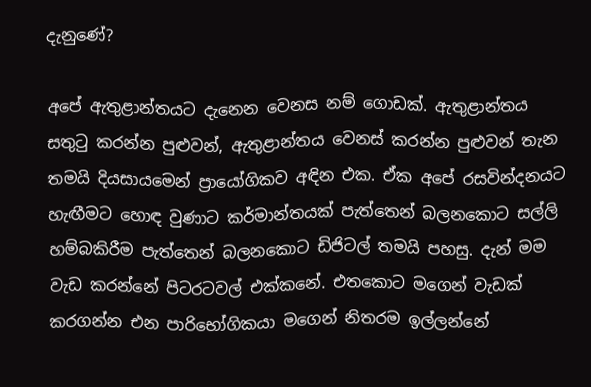දැනුණේ?

අපේ ඇතුළාන්තයට දැනෙන වෙනස නම් ගොඩක්. ඇතුළාන්තය සතුටු කරන්න පුළුවන්, ඇතුළාන්තය වෙනස් කරන්න පුළුවන් තැන තමයි දියසායමෙන් ප්‍රායෝගිකව අඳින එක. ඒක අපේ රසවින්දනයට හැඟීමට හොඳ වුණාට කර්මාන්තයක් පැත්තෙන් බලනකොට සල්ලි හම්බකිරීම පැත්තෙන් බලනකොට ඩිජිටල් තමයි පහසු. දැන් මම වැඩ කරන්නේ පිටරටවල් එක්කනේ. එතකොට මගෙන් වැඩක් කරගන්න එන පාරිභෝගිකයා මගෙන් නිතරම ඉල්ලන්නේ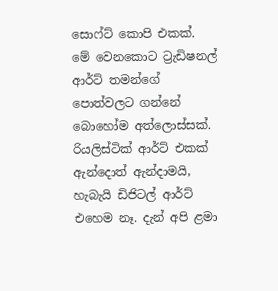සොෆ්ට් කොපි එකක්. මේ වෙනකොට ට්‍රැඩිෂනල් ආර්ට් තමන්ගේ පොත්වලට ගන්නේ බොහෝම අත්ලොස්සක්. රියලිස්ටික් ආර්ට් එකක් ඇන්දොත් ඇන්දාමයි, හැබැයි ඩිජිටල් ආර්ට් එහෙම නෑ. දැන් අපි ළමා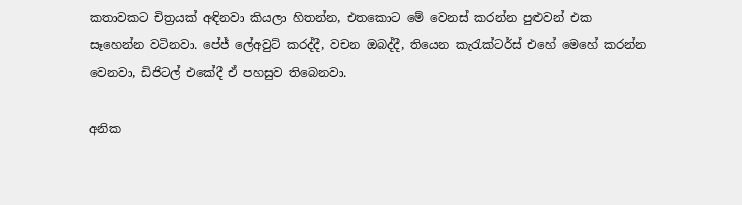කතාවකට චිත්‍රයක් අඳිනවා කියලා හිතන්න, එතකොට මේ වෙනස් කරන්න පුළුවන් එක සෑහෙන්න වටිනවා. පේජ් ලේඅවුට් කරද්දී, වචන ඔබද්දී, තියෙන කැරැක්ටර්ස් එහේ මෙහේ කරන්න වෙනවා, ඩිජිටල් එකේදී ඒ පහසුව තිබෙනවා.

අනික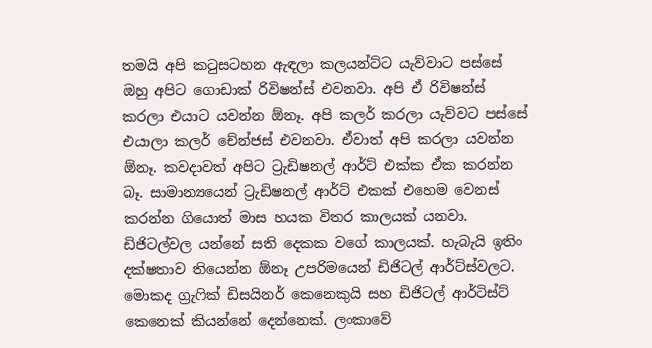තමයි අපි කටුසටහන ඇඳලා කලයන්ට්ට යැව්වාට පස්සේ ඔහු අපිට ගොඩාක් රිවිෂන්ස් එවනවා. අපි ඒ රිවිෂන්ස් කරලා එයාට යවන්න ඕනෑ. අපි කලර් කරලා යැව්වට පස්සේ එයාලා කලර් චේන්ජස් එවනවා. ඒවාත් අපි කරලා යවන්න ඕනෑ. කවදාවත් අපිට ට්‍රැඩිෂනල් ආර්ට් එක්ක ඒක කරන්න බෑ. සාමාන්‍යයෙන් ට්‍රැඩිෂනල් ආර්ට් එකක් එහෙම වෙනස් කරන්න ගියොත් මාස හයක විතර කාලයක් යනවා. ඩිජිටල්වල යන්නේ සති දෙකක වගේ කාලයක්. හැබැයි ඉතිං දක්ෂතාව තියෙන්න ඕනෑ උපරිමයෙන් ඩිජිටල් ආර්ට්ස්වලට. මොකද ග්‍රැෆික් ඩිසයිනර් කෙනෙකුයි සහ ඩිජිටල් ආර්ටිස්ට් කෙනෙක් කියන්නේ දෙන්නෙක්. ලංකාවේ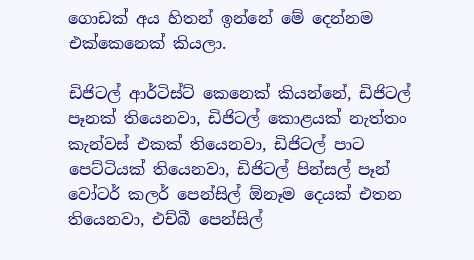ගොඩක් අය හිතන් ඉන්නේ මේ දෙන්නම එක්කෙනෙක් කියලා.

ඩිජිටල් ආර්ටිස්ට් කෙනෙක් කියන්නේ, ඩිජිටල් පෑනක් තියෙනවා, ඩිජිටල් කොළයක් නැත්තං කැන්වස් එකක් තියෙනවා, ඩිජිටල් පාට පෙට්ටියක් තියෙනවා, ඩිජිටල් පින්සල් පෑන් වෝටර් කලර් පෙන්සිල් ඕනෑම දෙයක් එතන තියෙනවා, එච්බී පෙන්සිල්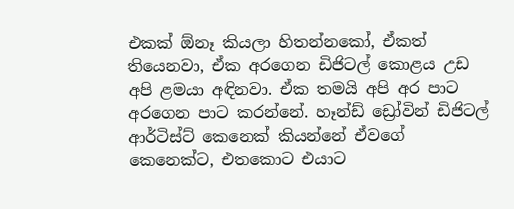එකක් ඕනෑ කියලා හිතන්නකෝ, ඒකත් තියෙනවා, ඒක අරගෙන ඩිජිටල් කොළය උඩ අපි ළමයා අඳිනවා. ඒක තමයි අපි අර පාට අරගෙන පාට කරන්නේ. හෑන්ඩ් ඩ්‍රෝවින් ඩිජිටල් ආර්ටිස්ට් කෙනෙක් කියන්නේ ඒවගේ කෙනෙක්ට, එතකොට එයාට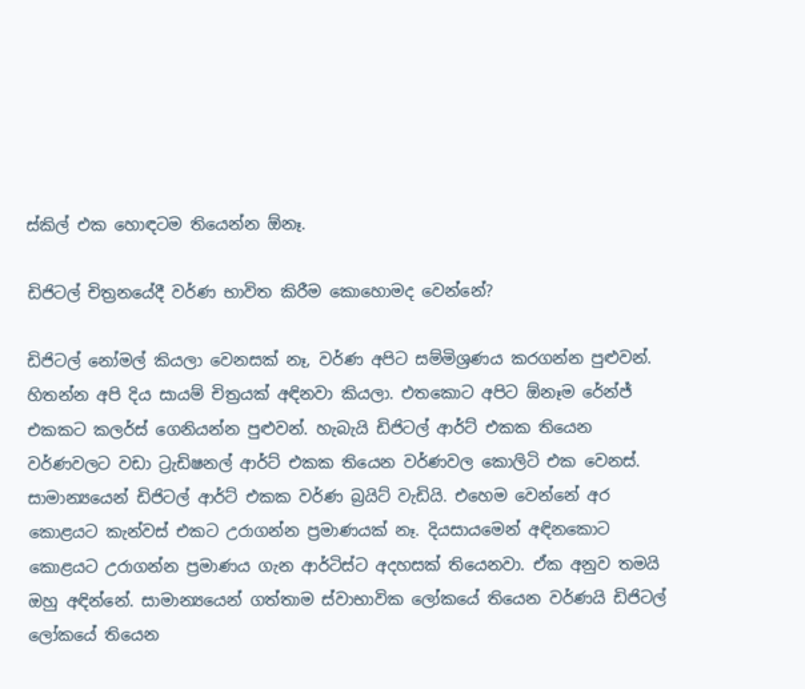ස්කිල් එක හොඳටම තියෙන්න ඕනෑ.

ඩිජිටල් චිත්‍රනයේදී වර්ණ භාවිත කිරීම කොහොමද වෙන්නේ?

ඩිජිටල් නෝමල් කියලා වෙනසක් නෑ, වර්ණ අපිට සම්මිශ්‍රණය කරගන්න පුළුවන්. හිතන්න අපි දිය සායම් චිත්‍රයක් අඳිනවා කියලා. එතකොට අපිට ඕනෑම රේන්ජ් එකකට කලර්ස් ගෙනියන්න පුළුවන්. හැබැයි ඩිජිටල් ආර්ට් එකක තියෙන වර්ණවලට වඩා ට්‍රැඩිෂනල් ආර්ට් එකක තියෙන වර්ණවල කොලිටි එක වෙනස්. සාමාන්‍යයෙන් ඩිජිටල් ආර්ට් එකක වර්ණ බ්‍රයිට් වැඩියි. එහෙම වෙන්නේ අර කොළයට කැන්වස් එකට උරාගන්න ප්‍රමාණයක් නෑ. දියසායමෙන් අඳිනකොට කොළයට උරාගන්න ප්‍රමාණය ගැන ආර්ටිස්ට අදහසක් තියෙනවා. ඒක අනුව තමයි ඔහු අඳින්නේ. සාමාන්‍යයෙන් ගත්තාම ස්වාභාවික ලෝකයේ තියෙන වර්ණයි ඩිජිටල් ලෝකයේ තියෙන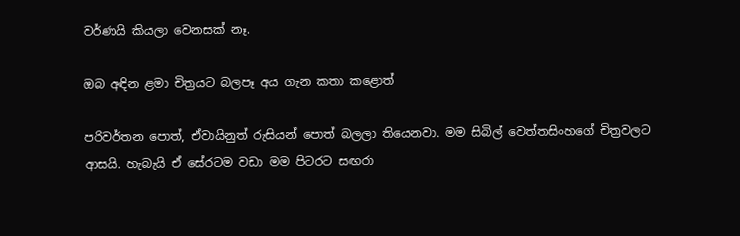වර්ණයි කියලා වෙනසක් නෑ.

ඔබ අඳින ළමා චිත්‍රයට බලපෑ අය ගැන කතා කළොත්

පරිවර්තන පොත්, ඒවායිනුත් රුසියන් පොත් බලලා තියෙනවා. මම සිබිල් වෙත්තසිංහගේ චිත්‍රවලට ආසයි. හැබැයි ඒ සේරටම වඩා මම පිටරට සඟරා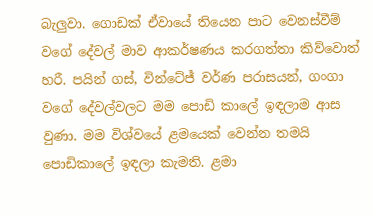බැලුවා. ගොඩක් ඒවායේ තියෙන පාට වෙනස්වීම් වගේ දේවල් මාව ආකර්ෂණය කරගත්තා කිව්වොත් හරී. පයින් ගස්, වින්ටේජ් වර්ණ පරාසයන්, ගංගා වගේ දේවල්වලට මම පොඩි කාලේ ඉඳලාම ආස වුණා. මම විශ්වයේ ළමයෙක් වෙන්න තමයි පොඩිකාලේ ඉඳලා කැමති. ළමා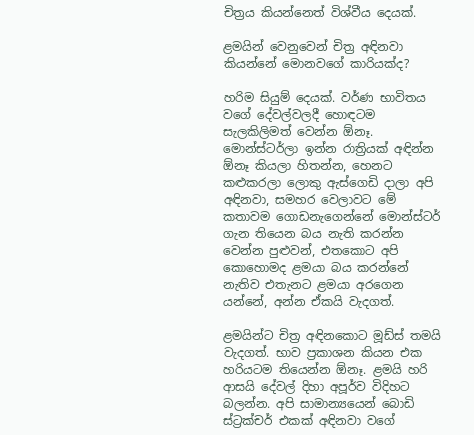චිත්‍රය කියන්නෙත් විශ්වීය දෙයක්.

ළමයින් වෙනුවෙන් චිත්‍ර අඳිනවා කියන්නේ මොනවගේ කාරියක්ද?

හරිම සියුම් දෙයක්. වර්ණ භාවිතය වගේ දේවල්වලදී හොඳටම සැලකිලිමත් වෙන්න ඕනෑ. මොන්ස්ටර්ලා ඉන්න රාත්‍රියක් අඳින්න ඕනෑ කියලා හිතන්න, හෙනට කළුකරලා ලොකු ඇස්ගෙඩි දාලා අපි අඳිනවා, සමහර වෙලාවට මේ කතාවම ගොඩනැගෙන්නේ මොන්ස්ටර් ගැන තියෙන බය නැති කරන්න වෙන්න පුළුවන්, එතකොට අපි කොහොමද ළමයා බය කරන්නේ නැතිව එතැනට ළමයා අරගෙන යන්නේ, අන්න ඒකයි වැදගත්.

ළමයින්ට චිත්‍ර අඳිනකොට මූඩ්ස් තමයි වැදගත්. භාව ප්‍රකාශන කියන එක හරියටම තියෙන්න ඕනෑ. ළමයි හරි ආසයි දේවල් දිහා අපූර්ව විදිහට බලන්න. අපි සාමාන්‍යයෙන් බොඩි ස්ට්‍රක්චර් එකක් අඳිනවා වගේ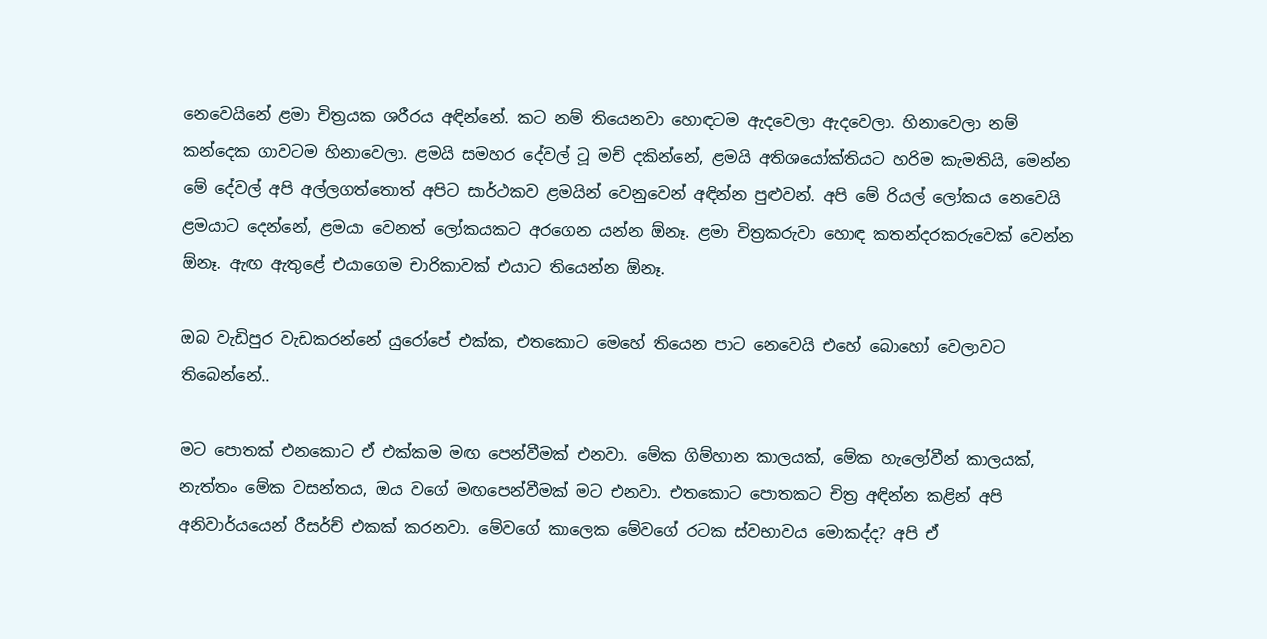නෙවෙයිනේ ළමා චිත්‍රයක ශරීරය අඳින්නේ. කට නම් තියෙනවා හොඳටම ඇදවෙලා ඇදවෙලා. හිනාවෙලා නම් කන්දෙක ගාවටම හිනාවෙලා. ළමයි සමහර දේවල් ටූ මච් දකින්නේ, ළමයි අතිශයෝක්තියට හරිම කැමතියි, මෙන්න මේ දේවල් අපි අල්ලගත්තොත් අපිට සාර්ථකව ළමයින් වෙනුවෙන් අඳින්න පුළුවන්. අපි මේ රියල් ලෝකය නෙවෙයි ළමයාට දෙන්නේ, ළමයා වෙනත් ලෝකයකට අරගෙන යන්න ඕනෑ. ළමා චිත්‍රකරුවා හොඳ කතන්දරකරුවෙක් වෙන්න ඕනෑ. ඇඟ ඇතුළේ එයාගෙම චාරිකාවක් එයාට තියෙන්න ඕනෑ.

ඔබ වැඩිපුර වැඩකරන්නේ යුරෝපේ එක්ක, එතකොට මෙහේ තියෙන පාට නෙවෙයි එහේ බොහෝ වෙලාවට තිබෙන්නේ..

මට පොතක් එනකොට ඒ එක්කම මඟ පෙන්වීමක් එනවා. මේක ගිම්හාන කාලයක්, මේක හැලෝවීන් කාලයක්, නැත්තං මේක වසන්තය, ඔය වගේ මඟපෙන්වීමක් මට එනවා. එතකොට පොතකට චිත්‍ර අඳින්න කළින් අපි අනිවාර්යයෙන් රීසර්ච් එකක් කරනවා. මේවගේ කාලෙක මේවගේ රටක ස්වභාවය මොකද්ද? අපි ඒ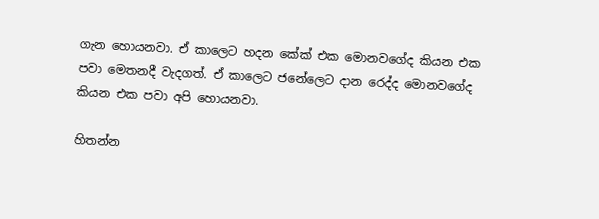ගැන හොයනවා. ඒ කාලෙට හදන කේක් එක මොනවගේද කියන එක පවා මෙතනදී වැදගත්. ඒ කාලෙට ජනේලෙට දාන රෙද්ද මොනවගේද කියන එක පවා අපි හොයනවා.

හිතන්න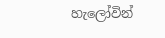හැලෝවින්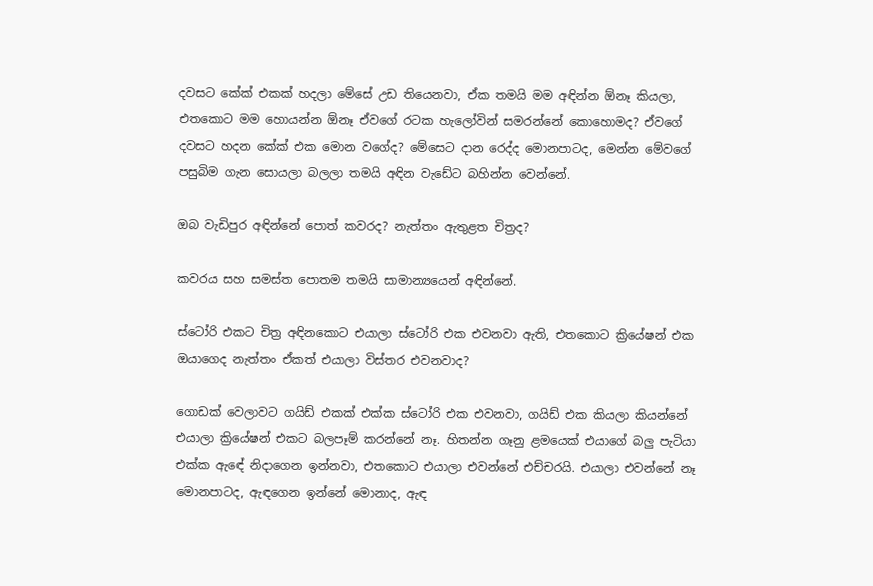දවසට කේක් එකක් හදලා මේසේ උඩ තියෙනවා, ඒක තමයි මම අඳින්න ඕනෑ කියලා, එතකොට මම හොයන්න ඕනෑ ඒවගේ රටක හැලෝවින් සමරන්නේ කොහොමද? ඒවගේ දවසට හදන කේක් එක මොන වගේද? මේසෙට දාන රෙද්ද මොනපාටද, මෙන්න මේවගේ පසුබිම ගැන සොයලා බලලා තමයි අඳින වැඩේට බහින්න වෙන්නේ.

ඔබ වැඩිපුර අඳින්නේ පොත් කවරද? නැත්තං ඇතුළත චිත්‍රද?

කවරය සහ සමස්ත පොතම තමයි සාමාන්‍යයෙන් අඳින්නේ.

ස්ටෝරි එකට චිත්‍ර අඳිනකොට එයාලා ස්ටෝරි එක එවනවා ඇති, එතකොට ක්‍රියේෂන් එක ඔයාගෙද නැත්තං ඒකත් එයාලා විස්තර එවනවාද?

ගොඩක් වෙලාවට ගයිඩ් එකක් එක්ක ස්ටෝරි එක එවනවා, ගයිඩ් එක කියලා කියන්නේ එයාලා ක්‍රියේෂන් එකට බලපෑම් කරන්නේ නෑ. හිතන්න ගෑනු ළමයෙක් එයාගේ බලු පැටියා එක්ක ඇඳේ නිදාගෙන ඉන්නවා, එතකොට එයාලා එවන්නේ එච්චරයි. එයාලා එවන්නේ නෑ මොනපාටද, ඇඳගෙන ඉන්නේ මොනාද, ඇඳ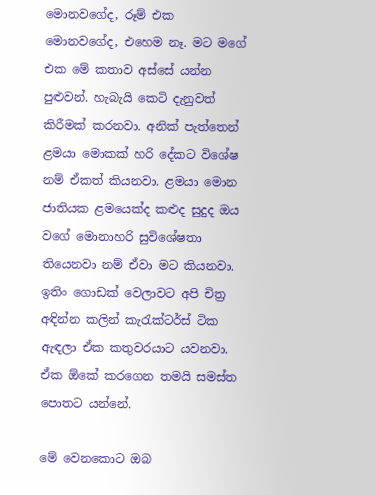මොනවගේද, රූම් එක මොනවගේද, එහෙම නෑ. මට මගේ එක මේ කතාව අස්සේ යන්න පුළුවන්. හැබැයි කෙටි දැනුවත් කිරීමක් කරනවා. අනික් පැත්තෙන් ළමයා මොකක් හරි දේකට විශේෂ නම් ඒකත් කියනවා. ළමයා මොන ජාතියක ළමයෙක්ද කළුද සුදුද ඔය වගේ මොනාහරි සුවිශේෂතා තියෙනවා නම් ඒවා මට කියනවා. ඉතිං ගොඩක් වෙලාවට අපි චිත්‍ර අඳින්න කලින් කැරැක්ටර්ස් ටික ඇඳලා ඒක කතුවරයාට යවනවා. ඒක ඕකේ කරගෙන තමයි සමස්ත පොතට යන්නේ.

මේ වෙනකොට ඔබ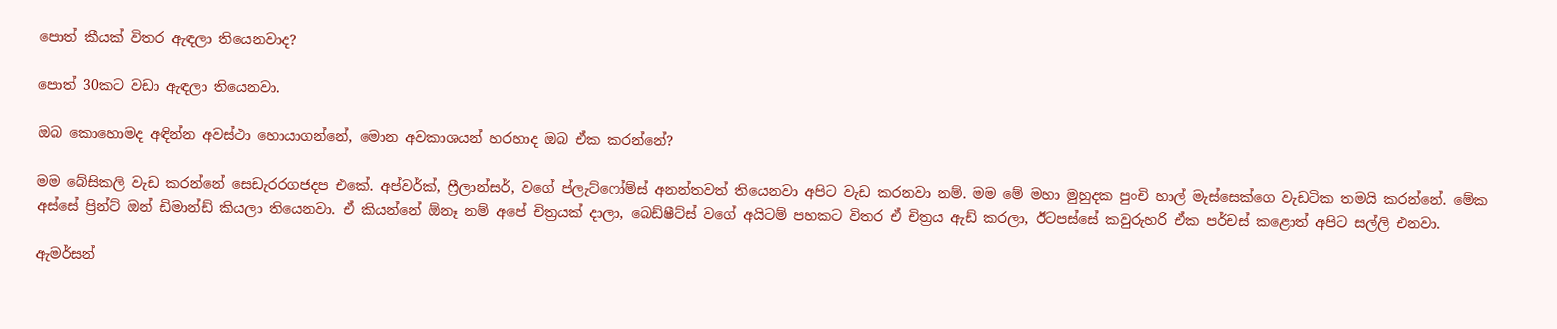පොත් කීයක් විතර ඇඳලා තියෙනවාද?

පොත් 30කට වඩා ඇඳලා තියෙනවා.

ඔබ කොහොමද අඳින්න අවස්ථා හොයාගන්නේ, මොන අවකාශයන් හරහාද ඔබ ඒක කරන්නේ?

මම බේසිකලි වැඩ කරන්නේ සෙඩැරරගජදප එකේ. අප්වර්ක්, ෆ්‍රීලාන්සර්, වගේ ප්ලැට්ෆෝම්ස් අනන්තවත් තියෙනවා අපිට වැඩ කරනවා නම්. මම මේ මහා මුහුදක පුංචි හාල් මැස්සෙක්ගෙ වැඩටික තමයි කරන්නේ. මේක අස්සේ ප්‍රින්ට් ඔන් ඩිමාන්ඩ් කියලා තියෙනවා. ඒ කියන්නේ ඕනෑ නම් අපේ චිත්‍රයක් දාලා, බෙඩ්ෂීට්ස් වගේ අයිටම් පහකට විතර ඒ චිත්‍රය ඇඩ් කරලා, ඊටපස්සේ කවුරුහරි ඒක පර්චස් කළොත් අපිට සල්ලි එනවා.

ඇමර්සන්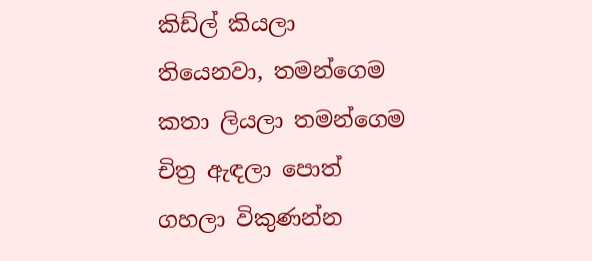කිඩ්ල් කියලා තියෙනවා, තමන්ගෙම කතා ලියලා තමන්ගෙම චිත්‍ර ඇඳලා පොත් ගහලා විකුණන්න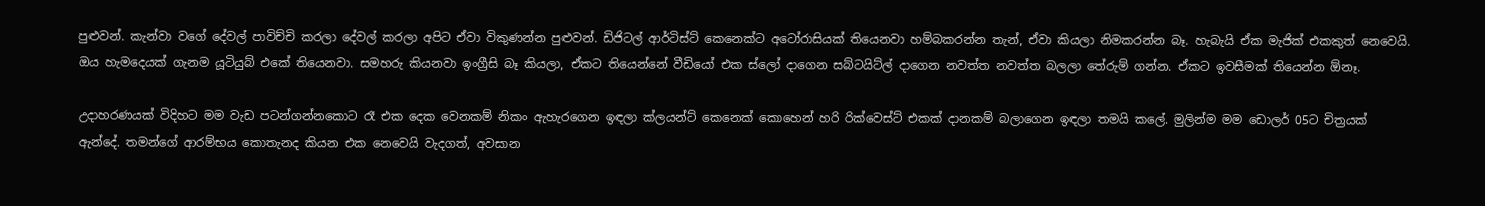පුළුවන්. කැන්වා වගේ දේවල් පාවිච්චි කරලා දේවල් කරලා අපිට ඒවා විකුණන්න පුළුවන්. ඩිජිටල් ආර්ටිස්ට් කෙනෙක්ට අටෝරාසියක් තියෙනවා හම්බකරන්න තැන්, ඒවා කියලා නිමකරන්න බෑ. හැබැයි ඒක මැජික් එකකුත් නෙවෙයි. ඔය හැමදෙයක් ගැනම යූටියුබ් එකේ තියෙනවා. සමහරු කියනවා ඉංග්‍රීසි බෑ කියලා, ඒකට තියෙන්නේ වීඩියෝ එක ස්ලෝ දාගෙන සබ්ටයිට්ල් දාගෙන නවත්ත නවත්ත බලලා තේරුම් ගන්න. ඒකට ඉවසීමක් තියෙන්න ඕනෑ.

උදාහරණයක් විදිහට මම වැඩ පටන්ගන්නකොට රෑ එක දෙක වෙනකම් නිකං ඇහැරගෙන ඉඳලා ක්ලයන්ට් කෙනෙක් කොහෙන් හරි රික්වෙස්ට් එකක් දානකම් බලාගෙන ඉඳලා තමයි කලේ. මුලින්ම මම ඩොලර් 05ට චිත්‍රයක් ඇන්දේ. තමන්ගේ ආරම්භය කොතැනද කියන එක නෙවෙයි වැදගත්, අවසාන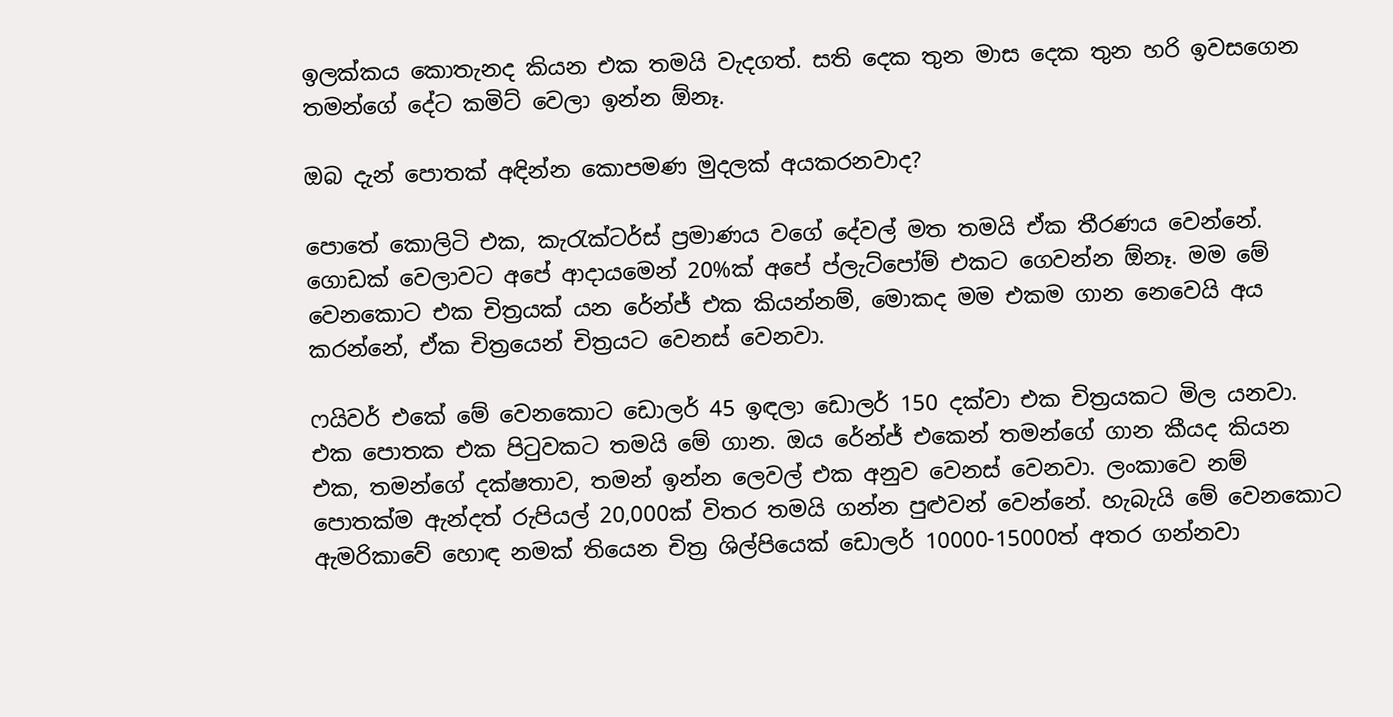ඉලක්කය කොතැනද කියන එක තමයි වැදගත්. සති දෙක තුන මාස දෙක තුන හරි ඉවසගෙන තමන්ගේ දේට කමිට් වෙලා ඉන්න ඕනෑ.

ඔබ දැන් පොතක් අඳින්න කොපමණ මුදලක් අයකරනවාද?

පොතේ කොලිටි එක, කැරැක්ටර්ස් ප්‍රමාණය වගේ දේවල් මත තමයි ඒක තීරණය වෙන්නේ. ගොඩක් වෙලාවට අපේ ආදායමෙන් 20%ක් අපේ ප්ලැට්පෝම් එකට ගෙවන්න ඕනෑ. මම මේ වෙනකොට එක චිත්‍රයක් යන රේන්ජ් එක කියන්නම්, මොකද මම එකම ගාන නෙවෙයි අය කරන්නේ, ඒක චිත්‍රයෙන් චිත්‍රයට වෙනස් වෙනවා.

ෆයිවර් එකේ මේ වෙනකොට ඩොලර් 45 ඉඳලා ඩොලර් 150 දක්වා එක චිත්‍රයකට මිල යනවා. එක පොතක එක පිටුවකට තමයි මේ ගාන. ඔය රේන්ජ් එකෙන් තමන්ගේ ගාන කීයද කියන එක, තමන්ගේ දක්ෂතාව, තමන් ඉන්න ලෙවල් එක අනුව වෙනස් වෙනවා. ලංකාවෙ නම් පොතක්ම ඇන්දත් රුපියල් 20,000ක් විතර තමයි ගන්න පුළුවන් වෙන්නේ. හැබැයි මේ වෙනකොට ඇමරිකාවේ හොඳ නමක් තියෙන චිත්‍ර ශිල්පියෙක් ඩොලර් 10000-15000ත් අතර ගන්නවා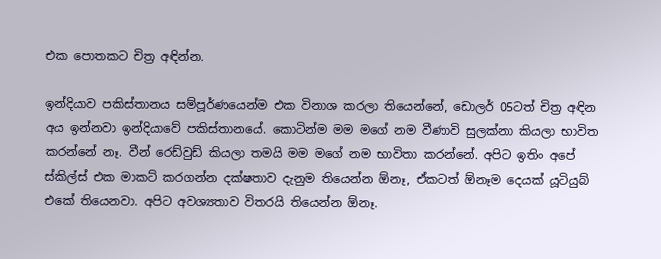එක පොතකට චිත්‍ර අඳින්න.

ඉන්දියාව පකිස්තානය සම්පූර්ණයෙන්ම එක විනාශ කරලා තියෙන්නේ, ඩොලර් 05ටත් චිත්‍ර අඳින අය ඉන්නවා ඉන්දියාවේ පකිස්තානයේ. කොටින්ම මම මගේ නම වීණාවි සුලක්නා කියලා භාවිත කරන්නේ නෑ. වීන් රෙඩ්වුඩ් කියලා තමයි මම මගේ නම භාවිතා කරන්නේ. අපිට ඉතිං අපේ ස්කිල්ස් එක මාකට් කරගන්න දක්ෂතාව දැනුම තියෙන්න ඕනෑ, ඒකටත් ඕනෑම දෙයක් යූටියුබ් එකේ තියෙනවා. අපිට අවශ්‍යතාව විතරයි තියෙන්න ඕනෑ.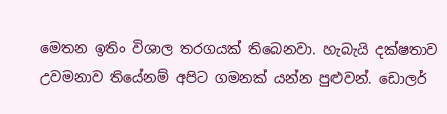මෙතන ඉතිං විශාල තරගයක් තිබෙනවා. හැබැයි දක්ෂතාව උවමනාව තියේනම් අපිට ගමනක් යන්න පුළුවන්. ඩොලර්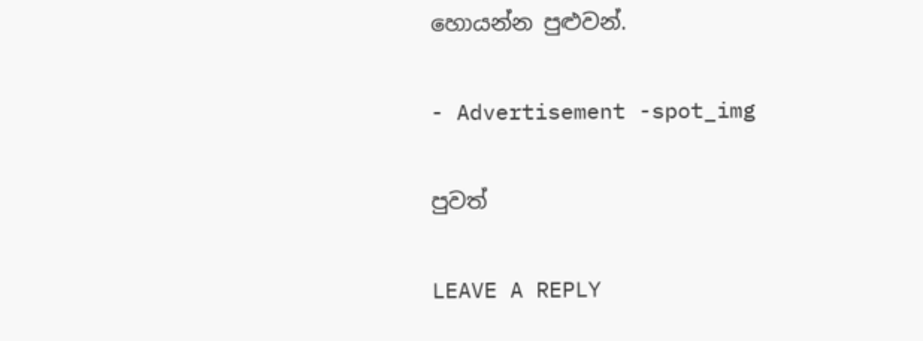හොයන්න පුළුවන්.

- Advertisement -spot_img

පුවත්

LEAVE A REPLY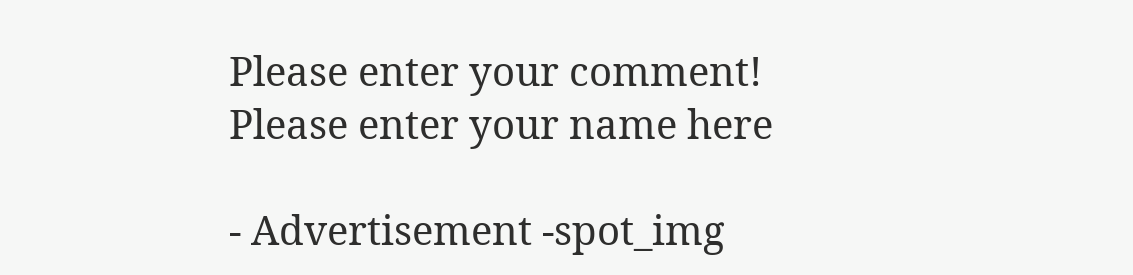Please enter your comment!
Please enter your name here

- Advertisement -spot_img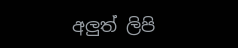අලුත් ලිපි